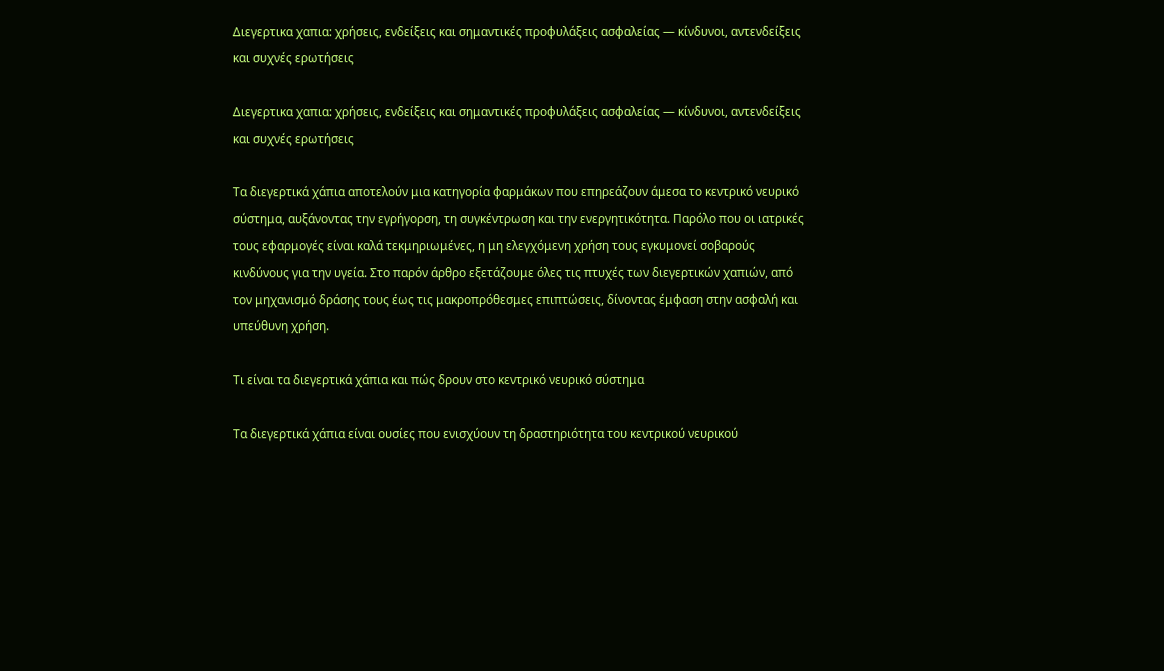Διεγερτικα χαπια: χρήσεις, ενδείξεις και σημαντικές προφυλάξεις ασφαλείας — κίνδυνοι, αντενδείξεις και συχνές ερωτήσεις

Διεγερτικα χαπια: χρήσεις, ενδείξεις και σημαντικές προφυλάξεις ασφαλείας — κίνδυνοι, αντενδείξεις και συχνές ερωτήσεις

Τα διεγερτικά χάπια αποτελούν μια κατηγορία φαρμάκων που επηρεάζουν άμεσα το κεντρικό νευρικό σύστημα, αυξάνοντας την εγρήγορση, τη συγκέντρωση και την ενεργητικότητα. Παρόλο που οι ιατρικές τους εφαρμογές είναι καλά τεκμηριωμένες, η μη ελεγχόμενη χρήση τους εγκυμονεί σοβαρούς κινδύνους για την υγεία. Στο παρόν άρθρο εξετάζουμε όλες τις πτυχές των διεγερτικών χαπιών, από τον μηχανισμό δράσης τους έως τις μακροπρόθεσμες επιπτώσεις, δίνοντας έμφαση στην ασφαλή και υπεύθυνη χρήση.

Τι είναι τα διεγερτικά χάπια και πώς δρουν στο κεντρικό νευρικό σύστημα

Τα διεγερτικά χάπια είναι ουσίες που ενισχύουν τη δραστηριότητα του κεντρικού νευρικού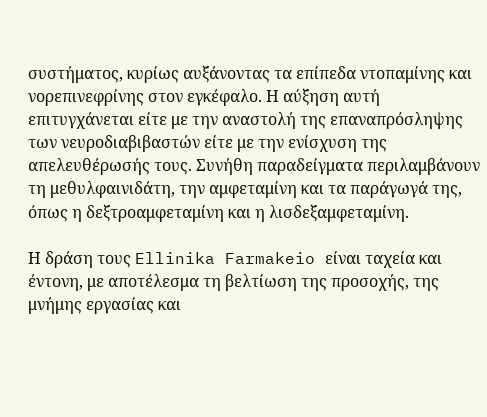συστήματος, κυρίως αυξάνοντας τα επίπεδα ντοπαμίνης και νορεπινεφρίνης στον εγκέφαλο. Η αύξηση αυτή επιτυγχάνεται είτε με την αναστολή της επαναπρόσληψης των νευροδιαβιβαστών είτε με την ενίσχυση της απελευθέρωσής τους. Συνήθη παραδείγματα περιλαμβάνουν τη μεθυλφαινιδάτη, την αμφεταμίνη και τα παράγωγά της, όπως η δεξτροαμφεταμίνη και η λισδεξαμφεταμίνη.

Η δράση τους Ellinika Farmakeio είναι ταχεία και έντονη, με αποτέλεσμα τη βελτίωση της προσοχής, της μνήμης εργασίας και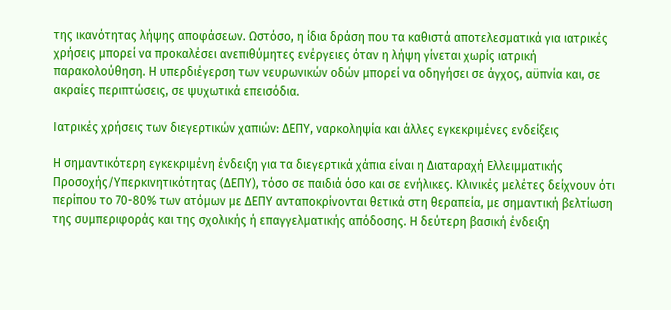της ικανότητας λήψης αποφάσεων. Ωστόσο, η ίδια δράση που τα καθιστά αποτελεσματικά για ιατρικές χρήσεις μπορεί να προκαλέσει ανεπιθύμητες ενέργειες όταν η λήψη γίνεται χωρίς ιατρική παρακολούθηση. Η υπερδιέγερση των νευρωνικών οδών μπορεί να οδηγήσει σε άγχος, αϋπνία και, σε ακραίες περιπτώσεις, σε ψυχωτικά επεισόδια.

Ιατρικές χρήσεις των διεγερτικών χαπιών: ΔΕΠΥ, ναρκοληψία και άλλες εγκεκριμένες ενδείξεις

Η σημαντικότερη εγκεκριμένη ένδειξη για τα διεγερτικά χάπια είναι η Διαταραχή Ελλειμματικής Προσοχής/Υπερκινητικότητας (ΔΕΠΥ), τόσο σε παιδιά όσο και σε ενήλικες. Κλινικές μελέτες δείχνουν ότι περίπου το 70-80% των ατόμων με ΔΕΠΥ ανταποκρίνονται θετικά στη θεραπεία, με σημαντική βελτίωση της συμπεριφοράς και της σχολικής ή επαγγελματικής απόδοσης. Η δεύτερη βασική ένδειξη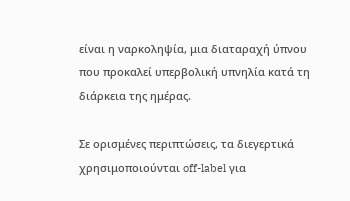είναι η ναρκοληψία, μια διαταραχή ύπνου που προκαλεί υπερβολική υπνηλία κατά τη διάρκεια της ημέρας.

Σε ορισμένες περιπτώσεις, τα διεγερτικά χρησιμοποιούνται off-label για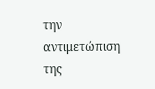την αντιμετώπιση της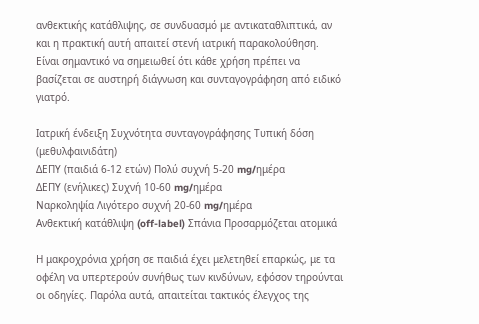ανθεκτικής κατάθλιψης, σε συνδυασμό με αντικαταθλιπτικά, αν και η πρακτική αυτή απαιτεί στενή ιατρική παρακολούθηση. Είναι σημαντικό να σημειωθεί ότι κάθε χρήση πρέπει να βασίζεται σε αυστηρή διάγνωση και συνταγογράφηση από ειδικό γιατρό.

Ιατρική ένδειξη Συχνότητα συνταγογράφησης Τυπική δόση (μεθυλφαινιδάτη)
ΔΕΠΥ (παιδιά 6-12 ετών) Πολύ συχνή 5-20 mg/ημέρα
ΔΕΠΥ (ενήλικες) Συχνή 10-60 mg/ημέρα
Ναρκοληψία Λιγότερο συχνή 20-60 mg/ημέρα
Ανθεκτική κατάθλιψη (off-label) Σπάνια Προσαρμόζεται ατομικά

Η μακροχρόνια χρήση σε παιδιά έχει μελετηθεί επαρκώς, με τα οφέλη να υπερτερούν συνήθως των κινδύνων, εφόσον τηρούνται οι οδηγίες. Παρόλα αυτά, απαιτείται τακτικός έλεγχος της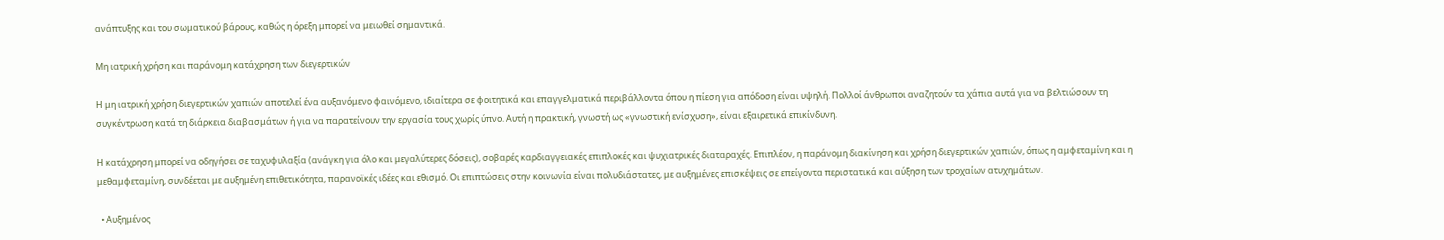ανάπτυξης και του σωματικού βάρους, καθώς η όρεξη μπορεί να μειωθεί σημαντικά.

Μη ιατρική χρήση και παράνομη κατάχρηση των διεγερτικών

Η μη ιατρική χρήση διεγερτικών χαπιών αποτελεί ένα αυξανόμενο φαινόμενο, ιδιαίτερα σε φοιτητικά και επαγγελματικά περιβάλλοντα όπου η πίεση για απόδοση είναι υψηλή. Πολλοί άνθρωποι αναζητούν τα χάπια αυτά για να βελτιώσουν τη συγκέντρωση κατά τη διάρκεια διαβασμάτων ή για να παρατείνουν την εργασία τους χωρίς ύπνο. Αυτή η πρακτική, γνωστή ως «γνωστική ενίσχυση», είναι εξαιρετικά επικίνδυνη.

Η κατάχρηση μπορεί να οδηγήσει σε ταχυφυλαξία (ανάγκη για όλο και μεγαλύτερες δόσεις), σοβαρές καρδιαγγειακές επιπλοκές και ψυχιατρικές διαταραχές. Επιπλέον, η παράνομη διακίνηση και χρήση διεγερτικών χαπιών, όπως η αμφεταμίνη και η μεθαμφεταμίνη, συνδέεται με αυξημένη επιθετικότητα, παρανοϊκές ιδέες και εθισμό. Οι επιπτώσεις στην κοινωνία είναι πολυδιάστατες, με αυξημένες επισκέψεις σε επείγοντα περιστατικά και αύξηση των τροχαίων ατυχημάτων.

  • Αυξημένος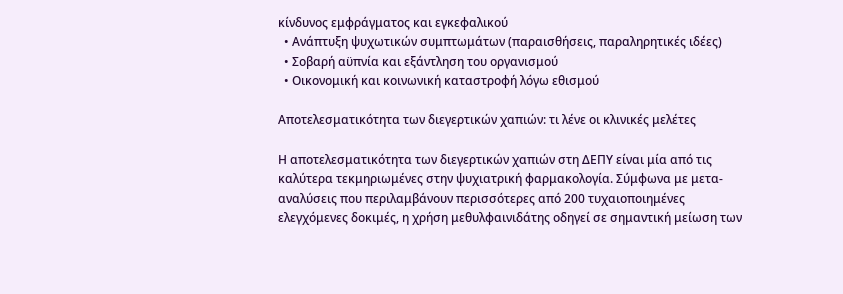κίνδυνος εμφράγματος και εγκεφαλικού
  • Ανάπτυξη ψυχωτικών συμπτωμάτων (παραισθήσεις, παραληρητικές ιδέες)
  • Σοβαρή αϋπνία και εξάντληση του οργανισμού
  • Οικονομική και κοινωνική καταστροφή λόγω εθισμού

Αποτελεσματικότητα των διεγερτικών χαπιών: τι λένε οι κλινικές μελέτες

Η αποτελεσματικότητα των διεγερτικών χαπιών στη ΔΕΠΥ είναι μία από τις καλύτερα τεκμηριωμένες στην ψυχιατρική φαρμακολογία. Σύμφωνα με μετα-αναλύσεις που περιλαμβάνουν περισσότερες από 200 τυχαιοποιημένες ελεγχόμενες δοκιμές, η χρήση μεθυλφαινιδάτης οδηγεί σε σημαντική μείωση των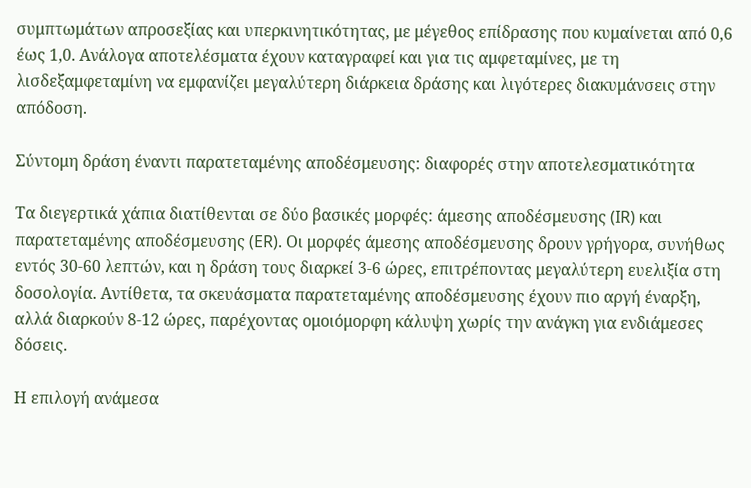συμπτωμάτων απροσεξίας και υπερκινητικότητας, με μέγεθος επίδρασης που κυμαίνεται από 0,6 έως 1,0. Ανάλογα αποτελέσματα έχουν καταγραφεί και για τις αμφεταμίνες, με τη λισδεξαμφεταμίνη να εμφανίζει μεγαλύτερη διάρκεια δράσης και λιγότερες διακυμάνσεις στην απόδοση.

Σύντομη δράση έναντι παρατεταμένης αποδέσμευσης: διαφορές στην αποτελεσματικότητα

Τα διεγερτικά χάπια διατίθενται σε δύο βασικές μορφές: άμεσης αποδέσμευσης (IR) και παρατεταμένης αποδέσμευσης (ER). Οι μορφές άμεσης αποδέσμευσης δρουν γρήγορα, συνήθως εντός 30-60 λεπτών, και η δράση τους διαρκεί 3-6 ώρες, επιτρέποντας μεγαλύτερη ευελιξία στη δοσολογία. Αντίθετα, τα σκευάσματα παρατεταμένης αποδέσμευσης έχουν πιο αργή έναρξη, αλλά διαρκούν 8-12 ώρες, παρέχοντας ομοιόμορφη κάλυψη χωρίς την ανάγκη για ενδιάμεσες δόσεις.

Η επιλογή ανάμεσα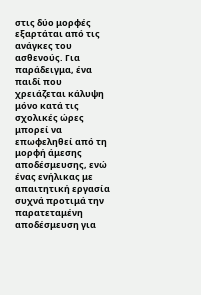στις δύο μορφές εξαρτάται από τις ανάγκες του ασθενούς. Για παράδειγμα, ένα παιδί που χρειάζεται κάλυψη μόνο κατά τις σχολικές ώρες μπορεί να επωφεληθεί από τη μορφή άμεσης αποδέσμευσης, ενώ ένας ενήλικας με απαιτητική εργασία συχνά προτιμά την παρατεταμένη αποδέσμευση για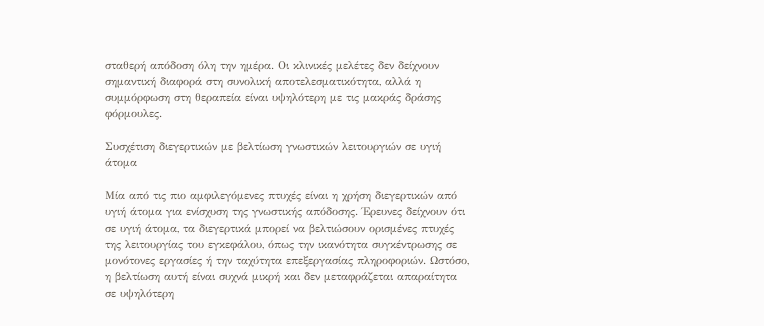σταθερή απόδοση όλη την ημέρα. Οι κλινικές μελέτες δεν δείχνουν σημαντική διαφορά στη συνολική αποτελεσματικότητα, αλλά η συμμόρφωση στη θεραπεία είναι υψηλότερη με τις μακράς δράσης φόρμουλες.

Συσχέτιση διεγερτικών με βελτίωση γνωστικών λειτουργιών σε υγιή άτομα

Μία από τις πιο αμφιλεγόμενες πτυχές είναι η χρήση διεγερτικών από υγιή άτομα για ενίσχυση της γνωστικής απόδοσης. Έρευνες δείχνουν ότι σε υγιή άτομα, τα διεγερτικά μπορεί να βελτιώσουν ορισμένες πτυχές της λειτουργίας του εγκεφάλου, όπως την ικανότητα συγκέντρωσης σε μονότονες εργασίες ή την ταχύτητα επεξεργασίας πληροφοριών. Ωστόσο, η βελτίωση αυτή είναι συχνά μικρή και δεν μεταφράζεται απαραίτητα σε υψηλότερη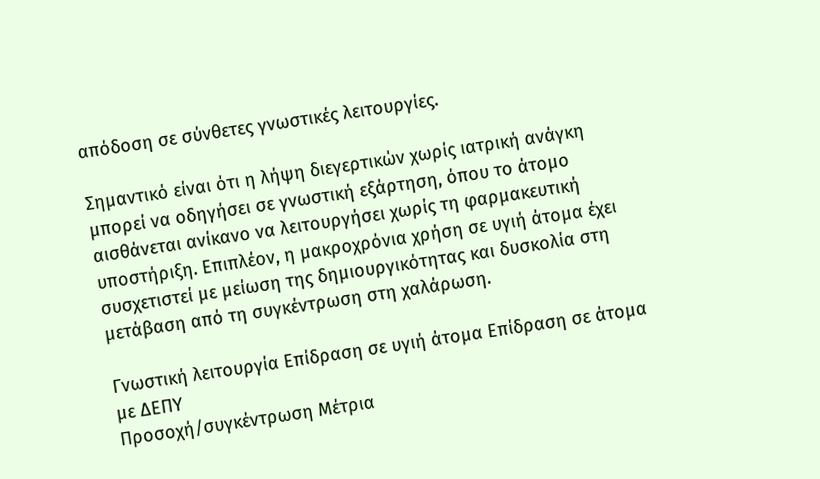απόδοση σε σύνθετες γνωστικές λειτουργίες.

Σημαντικό είναι ότι η λήψη διεγερτικών χωρίς ιατρική ανάγκη μπορεί να οδηγήσει σε γνωστική εξάρτηση, όπου το άτομο αισθάνεται ανίκανο να λειτουργήσει χωρίς τη φαρμακευτική υποστήριξη. Επιπλέον, η μακροχρόνια χρήση σε υγιή άτομα έχει συσχετιστεί με μείωση της δημιουργικότητας και δυσκολία στη μετάβαση από τη συγκέντρωση στη χαλάρωση.

Γνωστική λειτουργία Επίδραση σε υγιή άτομα Επίδραση σε άτομα με ΔΕΠΥ
Προσοχή/συγκέντρωση Μέτρια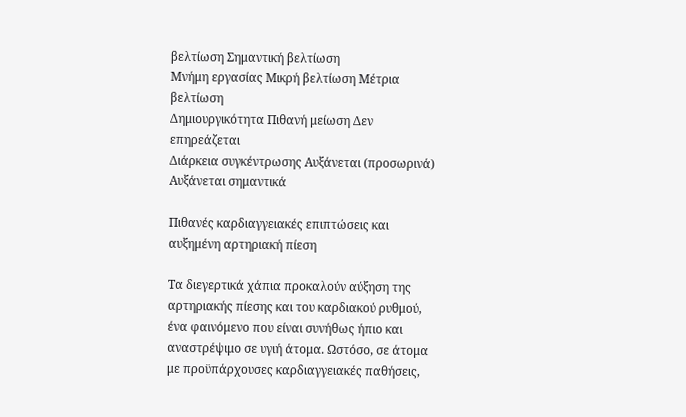βελτίωση Σημαντική βελτίωση
Μνήμη εργασίας Μικρή βελτίωση Μέτρια βελτίωση
Δημιουργικότητα Πιθανή μείωση Δεν επηρεάζεται
Διάρκεια συγκέντρωσης Αυξάνεται (προσωρινά) Αυξάνεται σημαντικά

Πιθανές καρδιαγγειακές επιπτώσεις και αυξημένη αρτηριακή πίεση

Τα διεγερτικά χάπια προκαλούν αύξηση της αρτηριακής πίεσης και του καρδιακού ρυθμού, ένα φαινόμενο που είναι συνήθως ήπιο και αναστρέψιμο σε υγιή άτομα. Ωστόσο, σε άτομα με προϋπάρχουσες καρδιαγγειακές παθήσεις,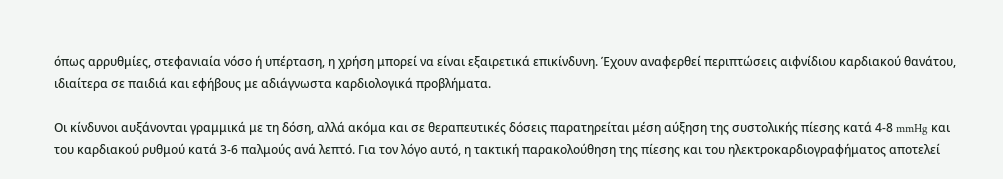όπως αρρυθμίες, στεφανιαία νόσο ή υπέρταση, η χρήση μπορεί να είναι εξαιρετικά επικίνδυνη. Έχουν αναφερθεί περιπτώσεις αιφνίδιου καρδιακού θανάτου, ιδιαίτερα σε παιδιά και εφήβους με αδιάγνωστα καρδιολογικά προβλήματα.

Οι κίνδυνοι αυξάνονται γραμμικά με τη δόση, αλλά ακόμα και σε θεραπευτικές δόσεις παρατηρείται μέση αύξηση της συστολικής πίεσης κατά 4-8 mmHg και του καρδιακού ρυθμού κατά 3-6 παλμούς ανά λεπτό. Για τον λόγο αυτό, η τακτική παρακολούθηση της πίεσης και του ηλεκτροκαρδιογραφήματος αποτελεί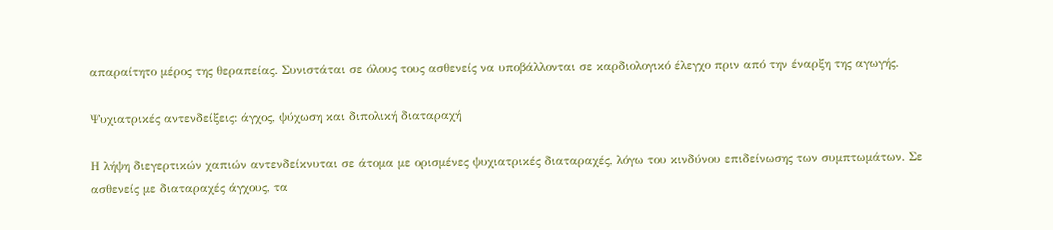απαραίτητο μέρος της θεραπείας. Συνιστάται σε όλους τους ασθενείς να υποβάλλονται σε καρδιολογικό έλεγχο πριν από την έναρξη της αγωγής.

Ψυχιατρικές αντενδείξεις: άγχος, ψύχωση και διπολική διαταραχή

Η λήψη διεγερτικών χαπιών αντενδείκνυται σε άτομα με ορισμένες ψυχιατρικές διαταραχές, λόγω του κινδύνου επιδείνωσης των συμπτωμάτων. Σε ασθενείς με διαταραχές άγχους, τα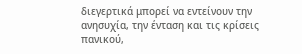διεγερτικά μπορεί να εντείνουν την ανησυχία, την ένταση και τις κρίσεις πανικού,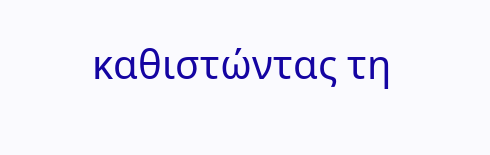καθιστώντας τη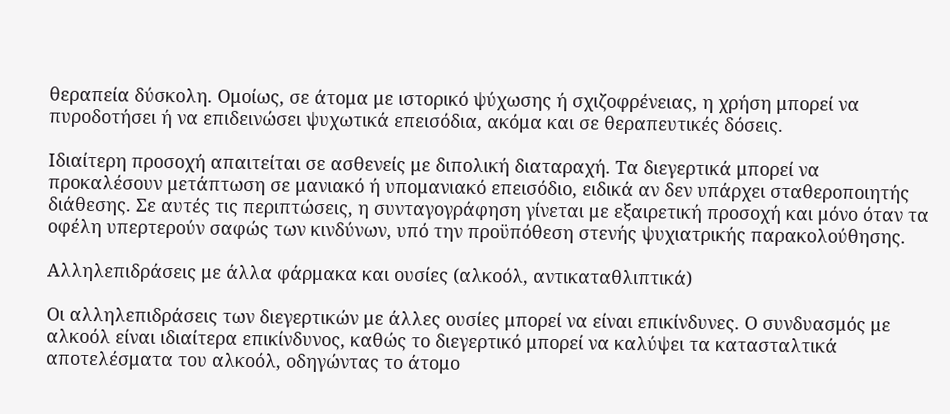θεραπεία δύσκολη. Ομοίως, σε άτομα με ιστορικό ψύχωσης ή σχιζοφρένειας, η χρήση μπορεί να πυροδοτήσει ή να επιδεινώσει ψυχωτικά επεισόδια, ακόμα και σε θεραπευτικές δόσεις.

Ιδιαίτερη προσοχή απαιτείται σε ασθενείς με διπολική διαταραχή. Τα διεγερτικά μπορεί να προκαλέσουν μετάπτωση σε μανιακό ή υπομανιακό επεισόδιο, ειδικά αν δεν υπάρχει σταθεροποιητής διάθεσης. Σε αυτές τις περιπτώσεις, η συνταγογράφηση γίνεται με εξαιρετική προσοχή και μόνο όταν τα οφέλη υπερτερούν σαφώς των κινδύνων, υπό την προϋπόθεση στενής ψυχιατρικής παρακολούθησης.

Αλληλεπιδράσεις με άλλα φάρμακα και ουσίες (αλκοόλ, αντικαταθλιπτικά)

Οι αλληλεπιδράσεις των διεγερτικών με άλλες ουσίες μπορεί να είναι επικίνδυνες. Ο συνδυασμός με αλκοόλ είναι ιδιαίτερα επικίνδυνος, καθώς το διεγερτικό μπορεί να καλύψει τα κατασταλτικά αποτελέσματα του αλκοόλ, οδηγώντας το άτομο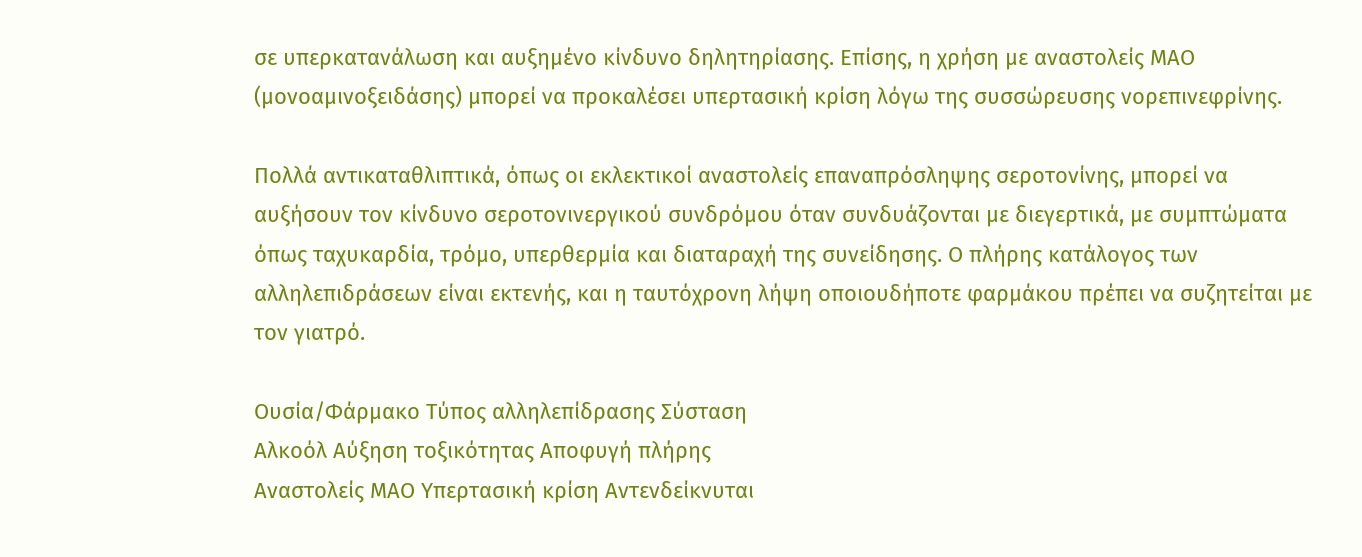σε υπερκατανάλωση και αυξημένο κίνδυνο δηλητηρίασης. Επίσης, η χρήση με αναστολείς ΜΑΟ (μονοαμινοξειδάσης) μπορεί να προκαλέσει υπερτασική κρίση λόγω της συσσώρευσης νορεπινεφρίνης.

Πολλά αντικαταθλιπτικά, όπως οι εκλεκτικοί αναστολείς επαναπρόσληψης σεροτονίνης, μπορεί να αυξήσουν τον κίνδυνο σεροτονινεργικού συνδρόμου όταν συνδυάζονται με διεγερτικά, με συμπτώματα όπως ταχυκαρδία, τρόμο, υπερθερμία και διαταραχή της συνείδησης. Ο πλήρης κατάλογος των αλληλεπιδράσεων είναι εκτενής, και η ταυτόχρονη λήψη οποιουδήποτε φαρμάκου πρέπει να συζητείται με τον γιατρό.

Ουσία/Φάρμακο Τύπος αλληλεπίδρασης Σύσταση
Αλκοόλ Αύξηση τοξικότητας Αποφυγή πλήρης
Αναστολείς ΜΑΟ Υπερτασική κρίση Αντενδείκνυται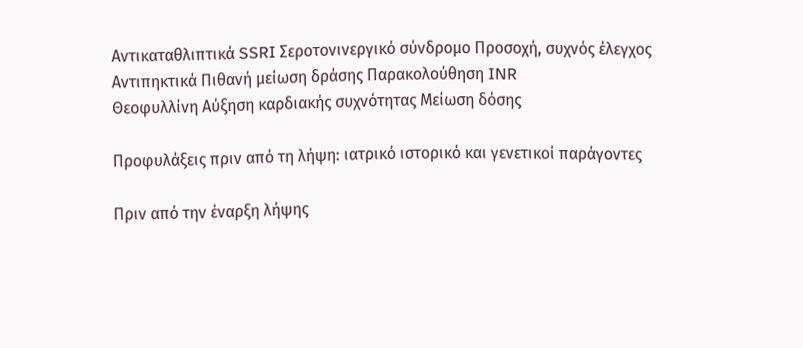Αντικαταθλιπτικά SSRI Σεροτονινεργικό σύνδρομο Προσοχή, συχνός έλεγχος
Αντιπηκτικά Πιθανή μείωση δράσης Παρακολούθηση INR
Θεοφυλλίνη Αύξηση καρδιακής συχνότητας Μείωση δόσης

Προφυλάξεις πριν από τη λήψη: ιατρικό ιστορικό και γενετικοί παράγοντες

Πριν από την έναρξη λήψης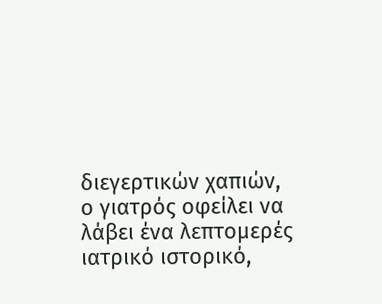διεγερτικών χαπιών, ο γιατρός οφείλει να λάβει ένα λεπτομερές ιατρικό ιστορικό,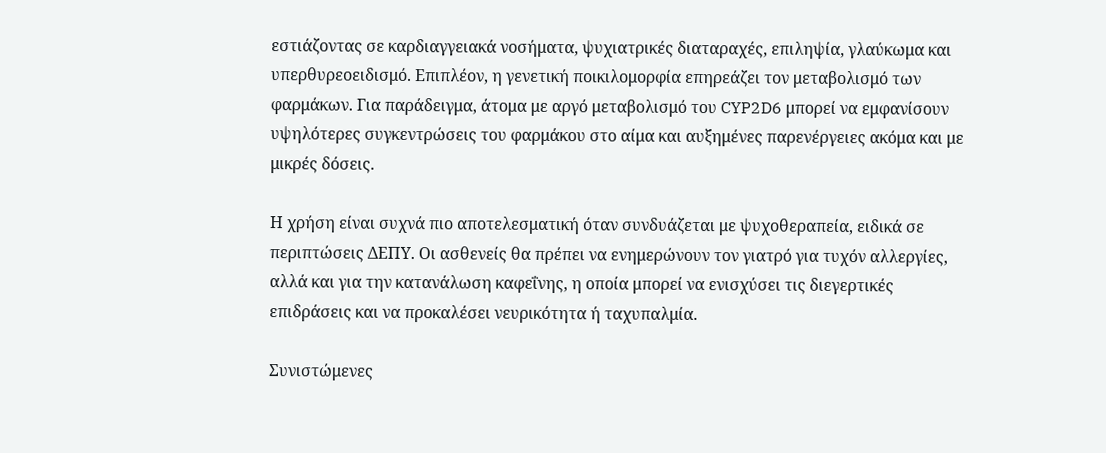εστιάζοντας σε καρδιαγγειακά νοσήματα, ψυχιατρικές διαταραχές, επιληψία, γλαύκωμα και υπερθυρεοειδισμό. Επιπλέον, η γενετική ποικιλομορφία επηρεάζει τον μεταβολισμό των φαρμάκων. Για παράδειγμα, άτομα με αργό μεταβολισμό του CYP2D6 μπορεί να εμφανίσουν υψηλότερες συγκεντρώσεις του φαρμάκου στο αίμα και αυξημένες παρενέργειες ακόμα και με μικρές δόσεις.

Η χρήση είναι συχνά πιο αποτελεσματική όταν συνδυάζεται με ψυχοθεραπεία, ειδικά σε περιπτώσεις ΔΕΠΥ. Οι ασθενείς θα πρέπει να ενημερώνουν τον γιατρό για τυχόν αλλεργίες, αλλά και για την κατανάλωση καφεΐνης, η οποία μπορεί να ενισχύσει τις διεγερτικές επιδράσεις και να προκαλέσει νευρικότητα ή ταχυπαλμία.

Συνιστώμενες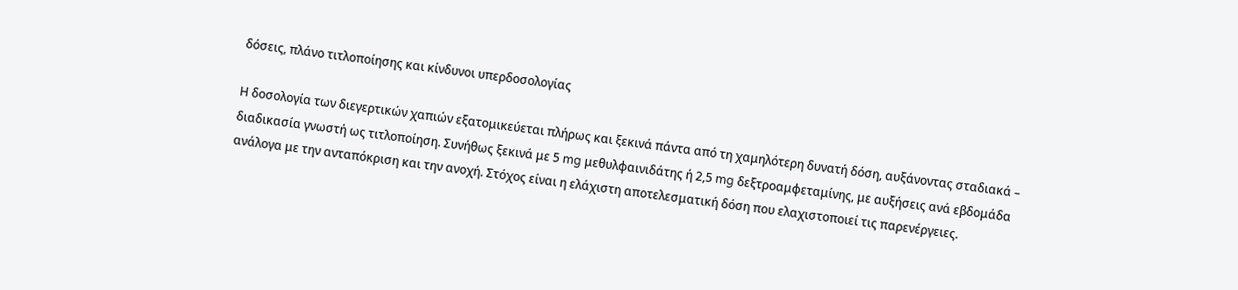δόσεις, πλάνο τιτλοποίησης και κίνδυνοι υπερδοσολογίας

Η δοσολογία των διεγερτικών χαπιών εξατομικεύεται πλήρως και ξεκινά πάντα από τη χαμηλότερη δυνατή δόση, αυξάνοντας σταδιακά – διαδικασία γνωστή ως τιτλοποίηση. Συνήθως ξεκινά με 5 mg μεθυλφαινιδάτης ή 2,5 mg δεξτροαμφεταμίνης, με αυξήσεις ανά εβδομάδα ανάλογα με την ανταπόκριση και την ανοχή. Στόχος είναι η ελάχιστη αποτελεσματική δόση που ελαχιστοποιεί τις παρενέργειες.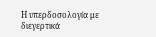Η υπερδοσολογία με διεγερτικά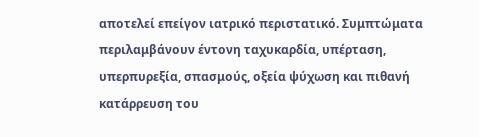αποτελεί επείγον ιατρικό περιστατικό. Συμπτώματα περιλαμβάνουν έντονη ταχυκαρδία, υπέρταση, υπερπυρεξία, σπασμούς, οξεία ψύχωση και πιθανή κατάρρευση του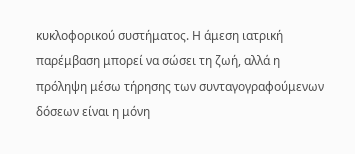κυκλοφορικού συστήματος. Η άμεση ιατρική παρέμβαση μπορεί να σώσει τη ζωή, αλλά η πρόληψη μέσω τήρησης των συνταγογραφούμενων δόσεων είναι η μόνη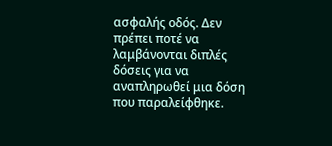ασφαλής οδός. Δεν πρέπει ποτέ να λαμβάνονται διπλές δόσεις για να αναπληρωθεί μια δόση που παραλείφθηκε.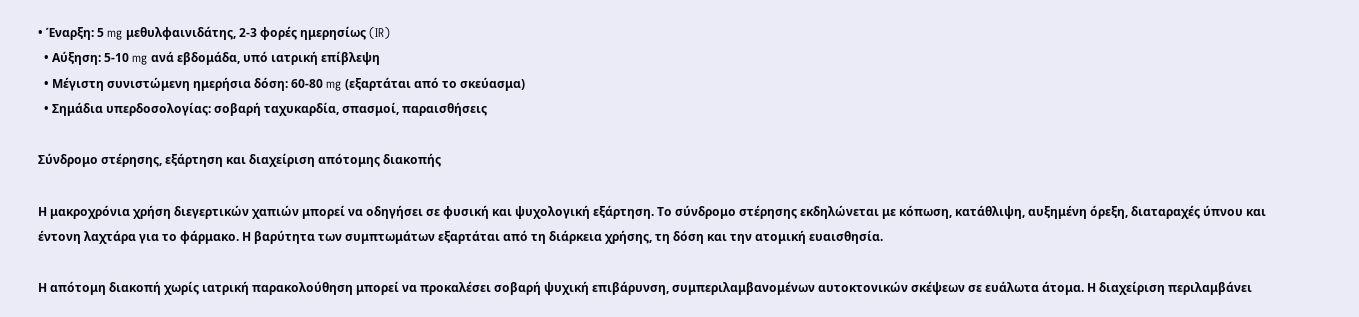• Έναρξη: 5 mg μεθυλφαινιδάτης, 2-3 φορές ημερησίως (IR)
  • Αύξηση: 5-10 mg ανά εβδομάδα, υπό ιατρική επίβλεψη
  • Μέγιστη συνιστώμενη ημερήσια δόση: 60-80 mg (εξαρτάται από το σκεύασμα)
  • Σημάδια υπερδοσολογίας: σοβαρή ταχυκαρδία, σπασμοί, παραισθήσεις

Σύνδρομο στέρησης, εξάρτηση και διαχείριση απότομης διακοπής

Η μακροχρόνια χρήση διεγερτικών χαπιών μπορεί να οδηγήσει σε φυσική και ψυχολογική εξάρτηση. Το σύνδρομο στέρησης εκδηλώνεται με κόπωση, κατάθλιψη, αυξημένη όρεξη, διαταραχές ύπνου και έντονη λαχτάρα για το φάρμακο. Η βαρύτητα των συμπτωμάτων εξαρτάται από τη διάρκεια χρήσης, τη δόση και την ατομική ευαισθησία.

Η απότομη διακοπή χωρίς ιατρική παρακολούθηση μπορεί να προκαλέσει σοβαρή ψυχική επιβάρυνση, συμπεριλαμβανομένων αυτοκτονικών σκέψεων σε ευάλωτα άτομα. Η διαχείριση περιλαμβάνει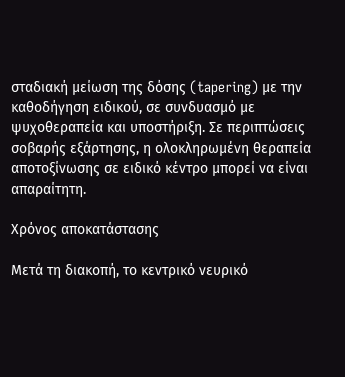σταδιακή μείωση της δόσης (tapering) με την καθοδήγηση ειδικού, σε συνδυασμό με ψυχοθεραπεία και υποστήριξη. Σε περιπτώσεις σοβαρής εξάρτησης, η ολοκληρωμένη θεραπεία αποτοξίνωσης σε ειδικό κέντρο μπορεί να είναι απαραίτητη.

Χρόνος αποκατάστασης

Μετά τη διακοπή, το κεντρικό νευρικό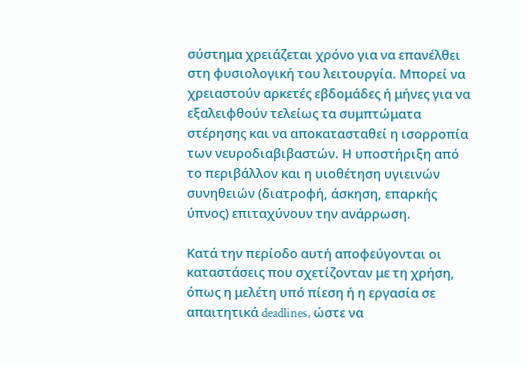σύστημα χρειάζεται χρόνο για να επανέλθει στη φυσιολογική του λειτουργία. Μπορεί να χρειαστούν αρκετές εβδομάδες ή μήνες για να εξαλειφθούν τελείως τα συμπτώματα στέρησης και να αποκατασταθεί η ισορροπία των νευροδιαβιβαστών. Η υποστήριξη από το περιβάλλον και η υιοθέτηση υγιεινών συνηθειών (διατροφή, άσκηση, επαρκής ύπνος) επιταχύνουν την ανάρρωση.

Κατά την περίοδο αυτή αποφεύγονται οι καταστάσεις που σχετίζονταν με τη χρήση, όπως η μελέτη υπό πίεση ή η εργασία σε απαιτητικά deadlines, ώστε να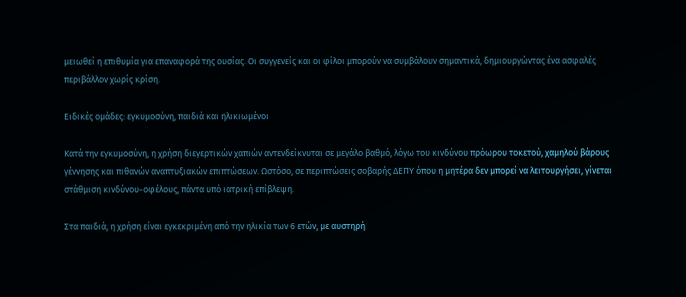μειωθεί η επιθυμία για επαναφορά της ουσίας. Οι συγγενείς και οι φίλοι μπορούν να συμβάλουν σημαντικά, δημιουργώντας ένα ασφαλές περιβάλλον χωρίς κρίση.

Ειδικές ομάδες: εγκυμοσύνη, παιδιά και ηλικιωμένοι

Κατά την εγκυμοσύνη, η χρήση διεγερτικών χαπιών αντενδείκνυται σε μεγάλο βαθμό, λόγω του κινδύνου πρόωρου τοκετού, χαμηλού βάρους γέννησης και πιθανών αναπτυξιακών επιπτώσεων. Ωστόσο, σε περιπτώσεις σοβαρής ΔΕΠΥ όπου η μητέρα δεν μπορεί να λειτουργήσει, γίνεται στάθμιση κινδύνου-οφέλους, πάντα υπό ιατρική επίβλεψη.

Στα παιδιά, η χρήση είναι εγκεκριμένη από την ηλικία των 6 ετών, με αυστηρή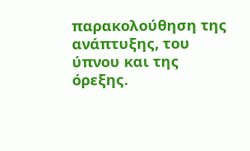παρακολούθηση της ανάπτυξης, του ύπνου και της όρεξης.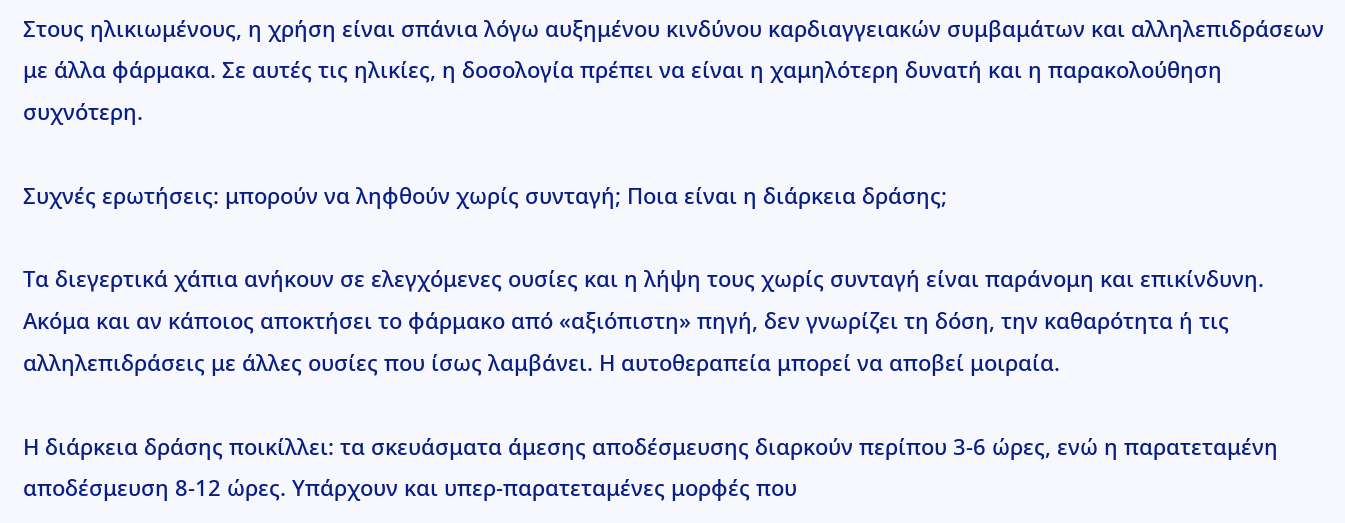Στους ηλικιωμένους, η χρήση είναι σπάνια λόγω αυξημένου κινδύνου καρδιαγγειακών συμβαμάτων και αλληλεπιδράσεων με άλλα φάρμακα. Σε αυτές τις ηλικίες, η δοσολογία πρέπει να είναι η χαμηλότερη δυνατή και η παρακολούθηση συχνότερη.

Συχνές ερωτήσεις: μπορούν να ληφθούν χωρίς συνταγή; Ποια είναι η διάρκεια δράσης;

Τα διεγερτικά χάπια ανήκουν σε ελεγχόμενες ουσίες και η λήψη τους χωρίς συνταγή είναι παράνομη και επικίνδυνη. Ακόμα και αν κάποιος αποκτήσει το φάρμακο από «αξιόπιστη» πηγή, δεν γνωρίζει τη δόση, την καθαρότητα ή τις αλληλεπιδράσεις με άλλες ουσίες που ίσως λαμβάνει. Η αυτοθεραπεία μπορεί να αποβεί μοιραία.

Η διάρκεια δράσης ποικίλλει: τα σκευάσματα άμεσης αποδέσμευσης διαρκούν περίπου 3-6 ώρες, ενώ η παρατεταμένη αποδέσμευση 8-12 ώρες. Υπάρχουν και υπερ-παρατεταμένες μορφές που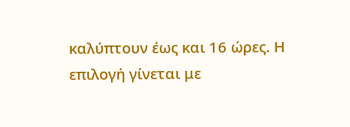καλύπτουν έως και 16 ώρες. Η επιλογή γίνεται με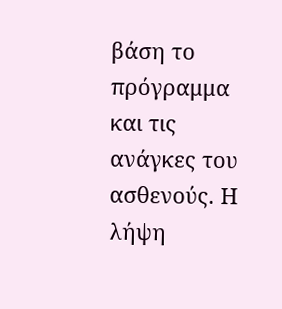βάση το πρόγραμμα και τις ανάγκες του ασθενούς. Η λήψη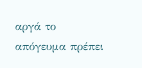αργά το απόγευμα πρέπει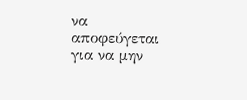να αποφεύγεται για να μην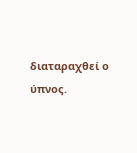διαταραχθεί ο ύπνος.